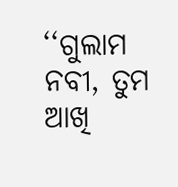‘‘ଗୁଲାମ ନବୀ, ତୁମ ଆଖି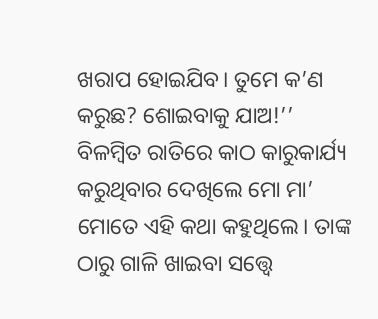ଖରାପ ହୋଇଯିବ। ତୁମେ କ’ଣ କରୁଛ? ଶୋଇବାକୁ ଯାଅ!’’
ବିଳମ୍ବିତ ରାତିରେ କାଠ କାରୁକାର୍ଯ୍ୟ କରୁଥିବାର ଦେଖିଲେ ମୋ ମା’ ମୋତେ ଏହି କଥା କହୁଥିଲେ। ତାଙ୍କ ଠାରୁ ଗାଳି ଖାଇବା ସତ୍ତ୍ୱେ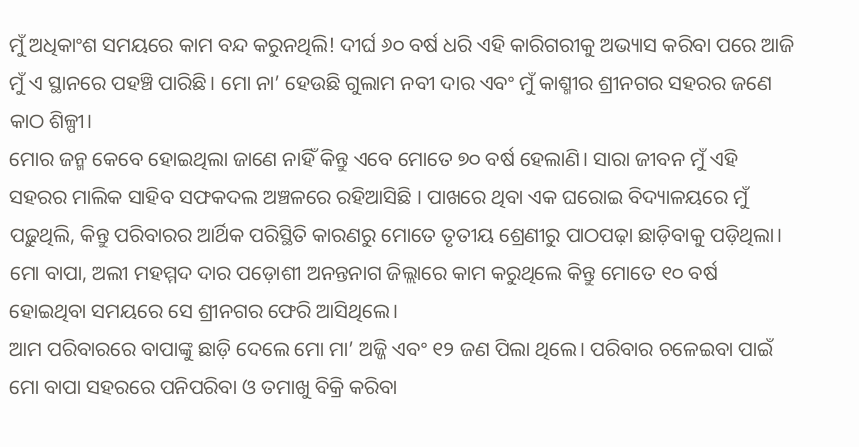ମୁଁ ଅଧିକାଂଶ ସମୟରେ କାମ ବନ୍ଦ କରୁନଥିଲି! ଦୀର୍ଘ ୬୦ ବର୍ଷ ଧରି ଏହି କାରିଗରୀକୁ ଅଭ୍ୟାସ କରିବା ପରେ ଆଜି ମୁଁ ଏ ସ୍ଥାନରେ ପହଞ୍ଚି ପାରିଛି। ମୋ ନା’ ହେଉଛି ଗୁଲାମ ନବୀ ଦାର ଏବଂ ମୁଁ କାଶ୍ମୀର ଶ୍ରୀନଗର ସହରର ଜଣେ କାଠ ଶିଳ୍ପୀ।
ମୋର ଜନ୍ମ କେବେ ହୋଇଥିଲା ଜାଣେ ନାହିଁ କିନ୍ତୁ ଏବେ ମୋତେ ୭୦ ବର୍ଷ ହେଲାଣି। ସାରା ଜୀବନ ମୁଁ ଏହି ସହରର ମାଲିକ ସାହିବ ସଫକଦଲ ଅଞ୍ଚଳରେ ରହିଆସିଛି । ପାଖରେ ଥିବା ଏକ ଘରୋଇ ବିଦ୍ୟାଳୟରେ ମୁଁ ପଢ଼ୁଥିଲି, କିନ୍ତୁ ପରିବାରର ଆର୍ଥିକ ପରିସ୍ଥିତି କାରଣରୁ ମୋତେ ତୃତୀୟ ଶ୍ରେଣୀରୁ ପାଠପଢ଼ା ଛାଡ଼ିବାକୁ ପଡ଼ିଥିଲା। ମୋ ବାପା, ଅଲୀ ମହମ୍ମଦ ଦାର ପଡ଼ୋଶୀ ଅନନ୍ତନାଗ ଜିଲ୍ଲାରେ କାମ କରୁଥିଲେ କିନ୍ତୁ ମୋତେ ୧୦ ବର୍ଷ ହୋଇଥିବା ସମୟରେ ସେ ଶ୍ରୀନଗର ଫେରି ଆସିଥିଲେ।
ଆମ ପରିବାରରେ ବାପାଙ୍କୁ ଛାଡ଼ି ଦେଲେ ମୋ ମା’ ଅଜ୍ଜି ଏବଂ ୧୨ ଜଣ ପିଲା ଥିଲେ। ପରିବାର ଚଳେଇବା ପାଇଁ ମୋ ବାପା ସହରରେ ପନିପରିବା ଓ ତମାଖୁ ବିକ୍ରି କରିବା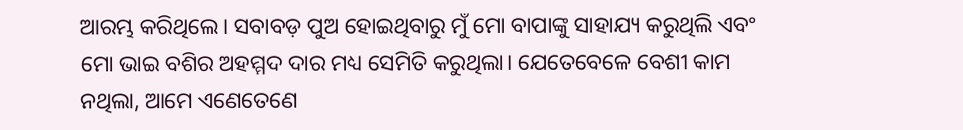ଆରମ୍ଭ କରିଥିଲେ। ସବାବଡ଼ ପୁଅ ହୋଇଥିବାରୁ ମୁଁ ମୋ ବାପାଙ୍କୁ ସାହାଯ୍ୟ କରୁଥିଲି ଏବଂ ମୋ ଭାଇ ବଶିର ଅହମ୍ମଦ ଦାର ମଧ୍ୟ ସେମିତି କରୁଥିଲା। ଯେତେବେଳେ ବେଶୀ କାମ ନଥିଲା, ଆମେ ଏଣେତେଣେ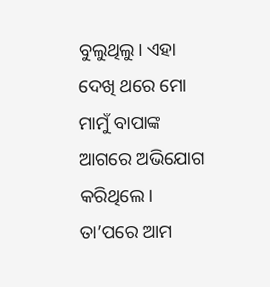ବୁଲୁଥିଲୁ। ଏହା ଦେଖି ଥରେ ମୋ ମାମୁଁ ବାପାଙ୍କ ଆଗରେ ଅଭିଯୋଗ କରିଥିଲେ। ତା’ପରେ ଆମ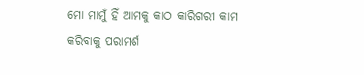ମୋ ମାମୁଁ ହିଁ ଆମକୁ କାଠ କାରିଗରୀ କାମ କରିବାକୁ ପରାମର୍ଶ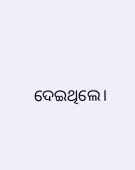ଦେଇଥିଲେ।